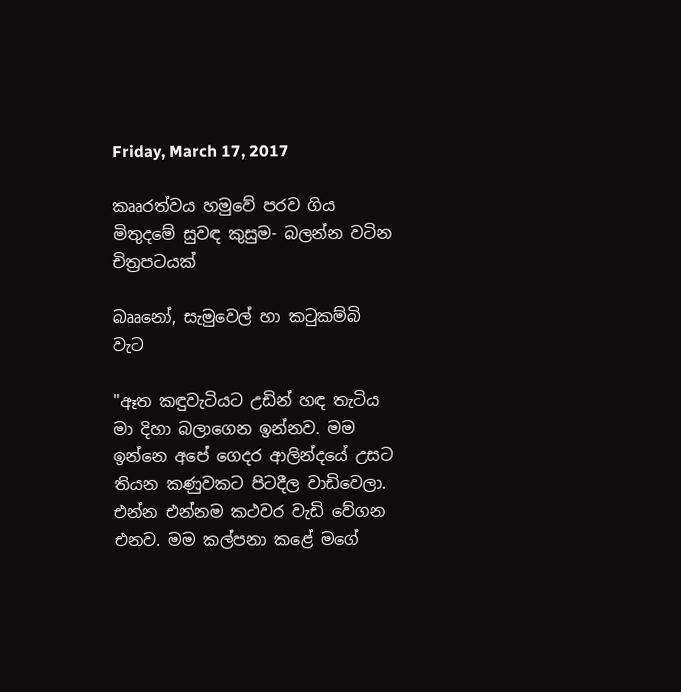Friday, March 17, 2017

කෲරත්වය හමුවේ පරව ගිය මිතුදමේ සුවඳ කුසුම- බලන්න වටින චිත්‍රපට‍යක්

බෲනෝ, සැමුවෙල් හා කටුකම්බි වැට

"ඈත කඳුවැටියට උඩින් හඳ තැටිය මා දිහා බලාගෙන ඉන්නව. මම ඉන්නෙ අපේ ගෙදර ආලින්දයේ උසට තියන කණුවකට පිටදීල වාඩිවෙලා. එන්න එන්නම කථවර වැඩි වේගන එනව. මම කල්පනා කළේ මගේ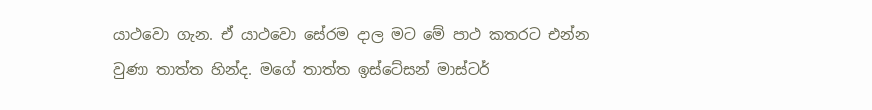යාථවො ගැන. ඒ යාථවො සේරම දාල මට මේ පාථ කතරට එන්න වුණා තාත්ත හින්ද. මගේ තාත්ත ඉස්‌ටේසන් මාස්‌ටර්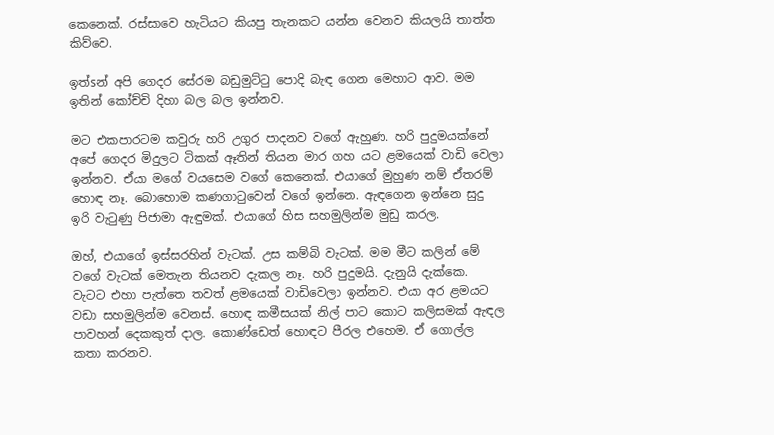කෙනෙක්‌. රස්‌සාවෙ හැටියට කියපු තැනකට යන්න වෙනව කියලයි තාත්ත කිව්වෙ.

ඉත්sන් අපි ගෙදර සේරම බඩුමුට්‌ටු පොදි බැඳ ගෙන මෙහාට ආව. මම ඉතින් කෝච්චි දිහා බල බල ඉන්නව.

මට එකපාරටම කවුරු හරි උගුර පාදනව වගේ ඇහුණ. හරි පුදුමයක්‌නේ අපේ ගෙදර මිදුලට ටිකක්‌ ඈතින් තියන මාර ගහ යට ළමයෙක්‌ වාඩි වෙලා ඉන්නව. ඒයා මගේ වයසෙම වගේ කෙනෙක්‌. එයාගේ මුහුණ නම් ඒතරම් හොඳ නෑ. බොහොම කණගාටුවෙන් වගේ ඉන්නෙ. ඇඳගෙන ඉන්නෙ සුදු ඉරි වැටුණු පිජාමා ඇඳුමක්‌. එයාගේ හිස සහමුලින්ම මුඩු කරල.

ඔහ්, එයාගේ ඉස්‌සරහින් වැටක්‌. උස කම්බි වැටක්‌. මම මීට කලින් මේ වගේ වැටක්‌ මෙතැන තියනව දැකල නෑ. හරි පුදුමයි. දැනුයි දැක්‌කෙ. වැටට එහා පැත්තෙ තවත් ළමයෙක්‌ වාඩිවෙලා ඉන්නව. එයා අර ළමයට වඩා සහමුලින්ම වෙනස්‌. හොඳ කමීසයක්‌ නිල් පාට කොට කලිසමක්‌ ඇඳල පාවහන් දෙකකුත් දාල. කොණ්‌ඩෙත් හොඳට පීරල එහෙම. ඒ ගොල්ල කතා කරනව.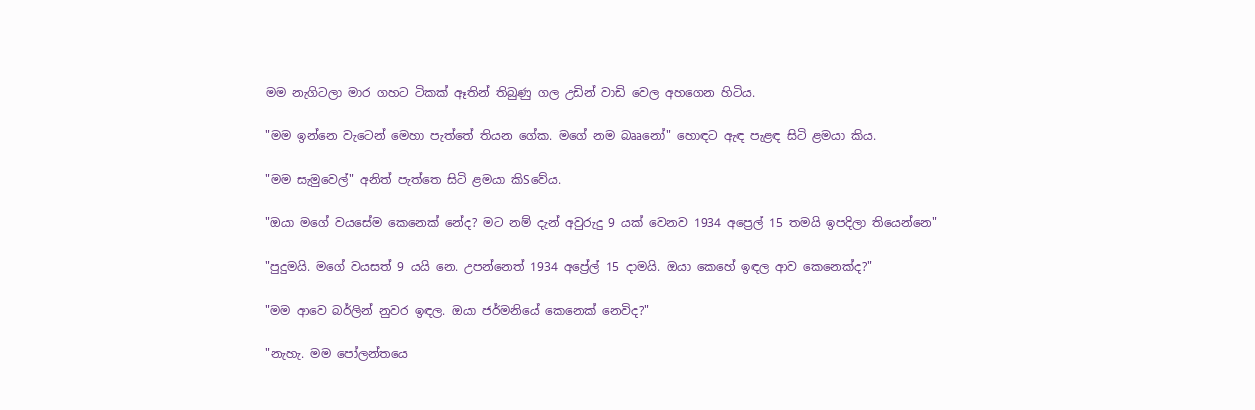මම නැගිටලා මාර ගහට ටිකක්‌ ඈතින් තිබුණු ගල උඩින් වාඩි වෙල අහගෙන හිටිය.

"මම ඉන්නෙ වැටෙන් මෙහා පැත්තේ තියන ගේක. මගේ නම බෲනෝ" හොඳට ඇඳ පැළඳ සිටි ළමයා කිය.

"මම සැමුවෙල්" අනිත් පැත්තෙ සිටි ළමයා කිSවේය.

"ඔයා මගේ වයසේම කෙනෙක්‌ නේද? මට නම් දැන් අවුරුදු 9 යක්‌ වෙනව 1934 අප්‍රෙල් 15 තමයි ඉපදිලා තියෙන්නෙ"

"පුදුමයි. මගේ වයසත් 9 යයි නෙ. උපන්නෙත් 1934 අප්‍රේල් 15 දාමයි. ඔයා කෙහේ ඉඳල ආව කෙනෙක්‌ද?"

"මම ආවෙ බර්ලින් නුවර ඉඳල. ඔයා ජර්මනියේ කෙනෙක්‌ නෙවිද?"

"නැහැ. මම පෝලන්තයෙ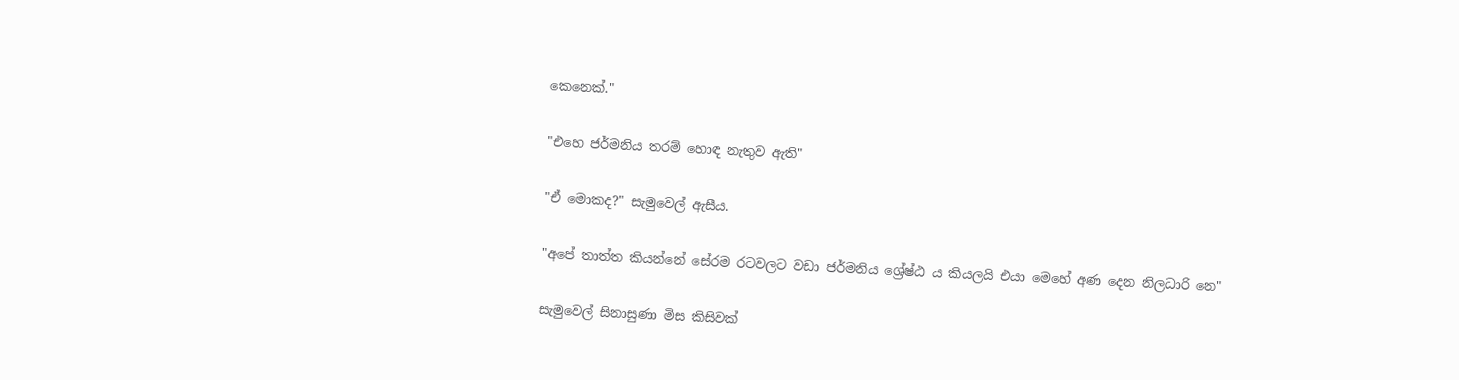කෙනෙක්‌."

"එහෙ ජර්මනිය තරම් හොඳ නැතුව ඇති"

"ඒ මොකද?" සැමුවෙල් ඇසීය.

"අපේ තාත්ත කියන්නේ සේරම රටවලට වඩා ජර්මනිය ශ්‍රේෂ්ඨ ය කියලයි එයා මෙහේ අණ දෙන නිලධාරි නෙ"

සැමුවෙල් සිනාසුණා මිස කිසිවක්‌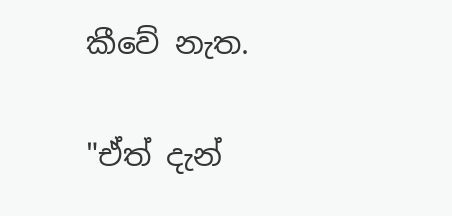කීවේ නැත.

"ඒත් දැන්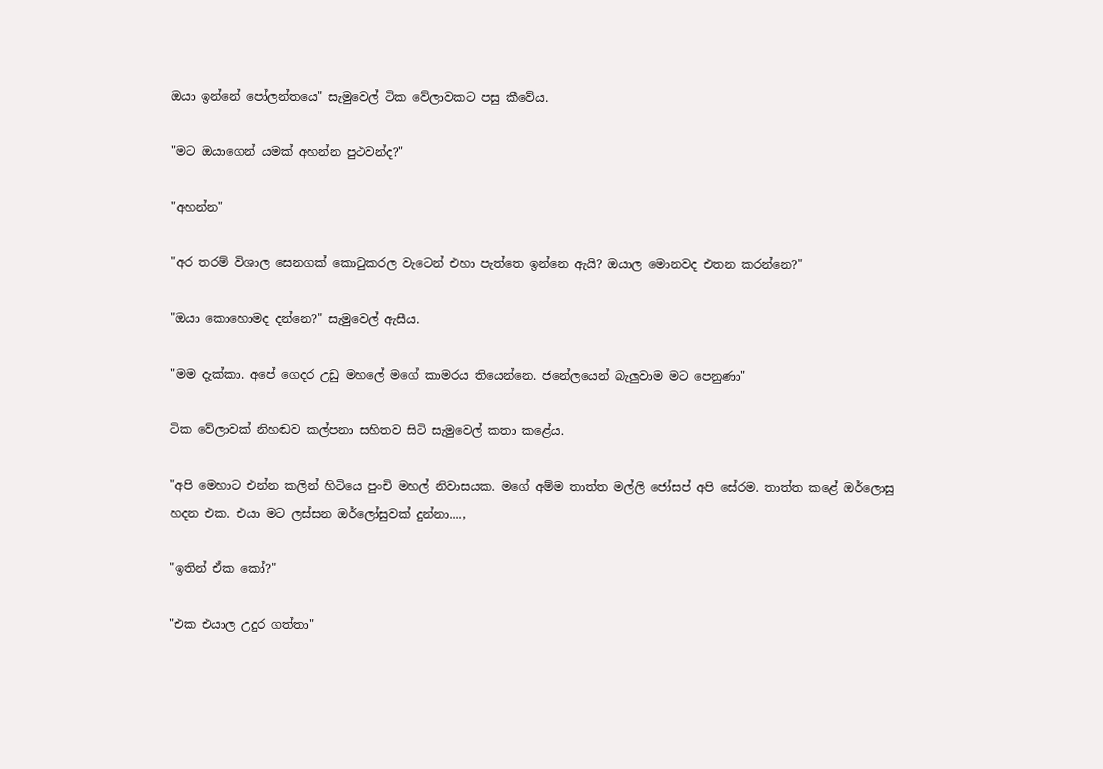ඔයා ඉන්නේ පෝලන්තයෙ" සැමුවෙල් ටික වේලාවකට පසු කීවේය.

"මට ඔයාගෙන් යමක්‌ අහන්න පුථවන්ද?"

"අහන්න"

"අර තරම් විශාල සෙනගක්‌ කොටුකරල වැටෙන් එහා පැත්තෙ ඉන්නෙ ඇයි? ඔයාල මොනවද එතන කරන්නෙ?"

"ඔයා කොහොමද දන්නෙ?" සැමුවෙල් ඇසීය.

"මම දැක්‌කා. අපේ ගෙදර උඩු මහලේ මගේ කාමරය තියෙන්නෙ. ජනේලයෙන් බැලුවාම මට පෙනුණා"

ටික වේලාවක්‌ නිහඬව කල්පනා සහිතව සිටි සැමුවෙල් කතා කළේය.

"අපි මෙහාට එන්න කලින් හිටියෙ පුංචි මහල් නිවාසයක. මගේ අම්ම තාත්ත මල්ලි ජෝසප් අපි සේරම. තාත්ත කළේ ඔර්ලොසු හදන එක. එයා මට ලස්‌සන ඔර්ලෝසුවක්‌ දුන්නා....,

"ඉතින් ඒක කෝ?"

"එක එයාල උදුර ගත්තා"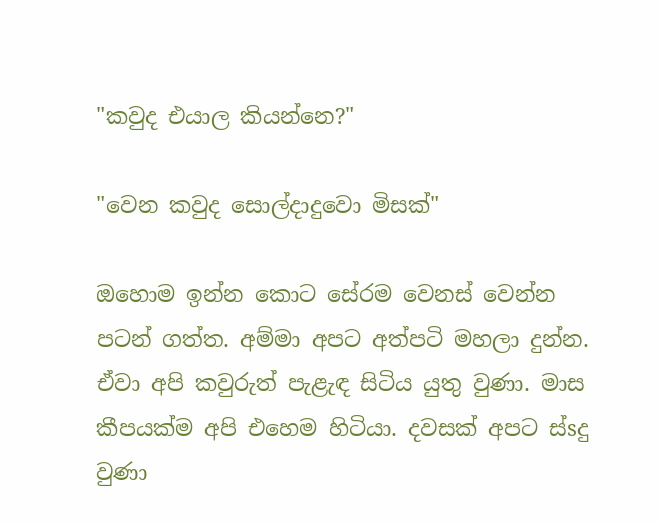"කවුද එයාල කියන්නෙ?"

"වෙන කවුද සොල්දාදුවො මිසක්‌"

ඔහොම ඉන්න කොට සේරම වෙනස්‌ වෙන්න පටන් ගත්ත. අම්මා අපට අත්පටි මහලා දුන්න. ඒවා අපි කවුරුත් පැළැඳ සිටිය යුතු වුණා. මාස කීපයක්‌ම අපි එහෙම හිටියා. දවසක්‌ අපට ස්‌sදු වුණා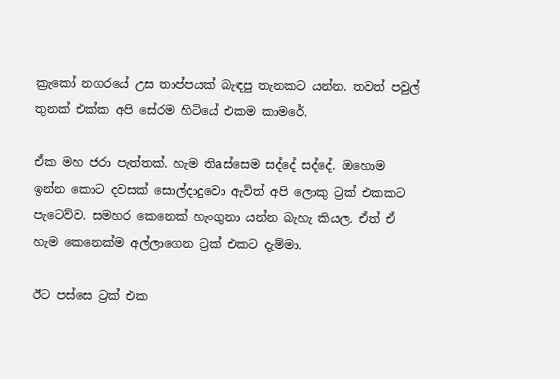ක්‍රැකෝ නගරයේ උස තාප්පයක්‌ බැඳපු තැනකට යන්න. තවත් පවුල් තුනක්‌ එක්‌ක අපි සේරම හිටියේ එකම කාමරේ.

ඒක මහ ජරා පැත්තක්‌. හැම තිaස්‌සෙම සද්දේ සද්දේ. ඔහොම ඉන්න කොට දවසක්‌ සොල්දාදුවො ඇවිත් අපි ලොකු ට්‍රක්‌ එකකට පැටෙව්ව. සමහර කෙනෙක්‌ හැංගුනා යන්න බැහැ කියල. ඒත් ඒ හැම කෙනෙක්‌ම අල්ලාගෙන ට්‍රක්‌ එකට දැම්මා.

ඊට පස්‌සෙ ට්‍රක්‌ එක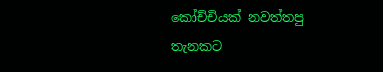කෝච්චියක්‌ නවත්තපු තැනකට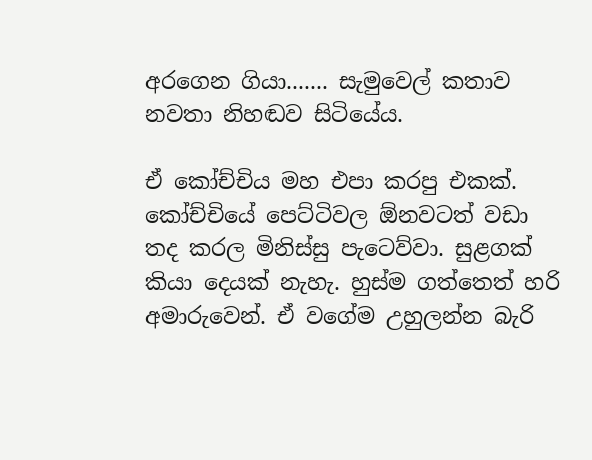අරගෙන ගියා....... සැමුවෙල් කතාව නවතා නිහඬව සිටියේය.

ඒ කෝච්චිය මහ එපා කරපු එකක්‌. කෝච්චියේ පෙට්‌ටිවල ඕනවටත් වඩා තද කරල මිනිස්‌සු පැටෙව්වා. සුළගක්‌ කියා දෙයක්‌ නැහැ. හුස්‌ම ගත්තෙත් හරි අමාරුවෙන්. ඒ වගේම උහුලන්න බැරි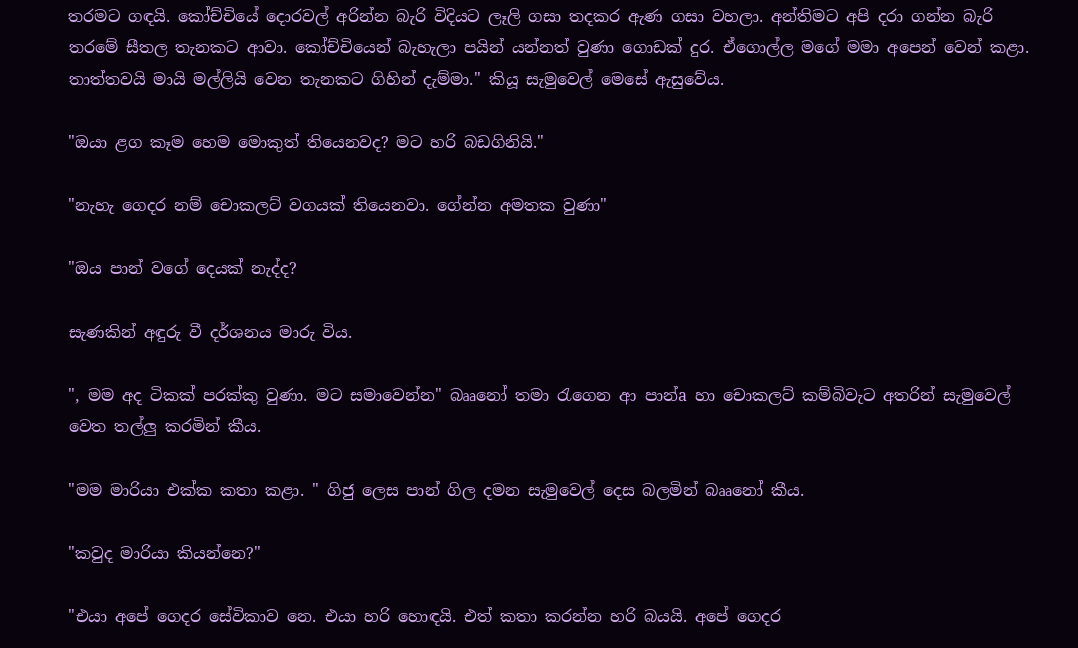තරමට ගඳයි. කෝච්චියේ දොරවල් අරින්න බැරි විදියට ලෑලි ගසා තදකර ඇණ ගසා වහලා. අන්තිමට අපි දරා ගන්න බැරි තරමේ සීතල තැනකට ආවා. කෝච්චියෙන් බැහැලා පයින් යන්නත් වුණා ගොඩක්‌ දුර. ඒගොල්ල මගේ මමා අපෙන් වෙන් කළා. තාත්තවයි මායි මල්ලියි වෙන තැනකට ගිහින් දැම්මා." කියූ සැමුවෙල් මෙසේ ඇසුවේය.

"ඔයා ළග කෑම හෙම මොකුත් තියෙනවද? මට හරි බඩගිනියි."

"නැහැ ගෙදර නම් චොකලට්‌ වගයක්‌ තියෙනවා. ගේන්න අමතක වුණා"

"ඔය පාන් වගේ දෙයක්‌ නැද්ද?

සැණකින් අඳුරු වී දර්ශනය මාරු විය.

", මම අද ටිකක්‌ පරක්‌කු වුණා. මට සමාවෙන්න" බෲනෝ තමා රැගෙන ආ පාන්a හා චොකලට්‌ කම්බිවැට අතරින් සැමුවෙල් වෙත තල්ලු කරමින් කීය.

"මම මාරියා එක්‌ක කතා කළා. " ගිජු ලෙස පාන් ගිල දමන සැමුවෙල් දෙස බලමින් බෲනෝ කීය.

"කවුද මාරියා කියන්නෙ?"

"එයා අපේ ගෙදර සේවිකාව නෙ. එයා හරි හොඳයි. එත් කතා කරන්න හරි බයයි. අපේ ගෙදර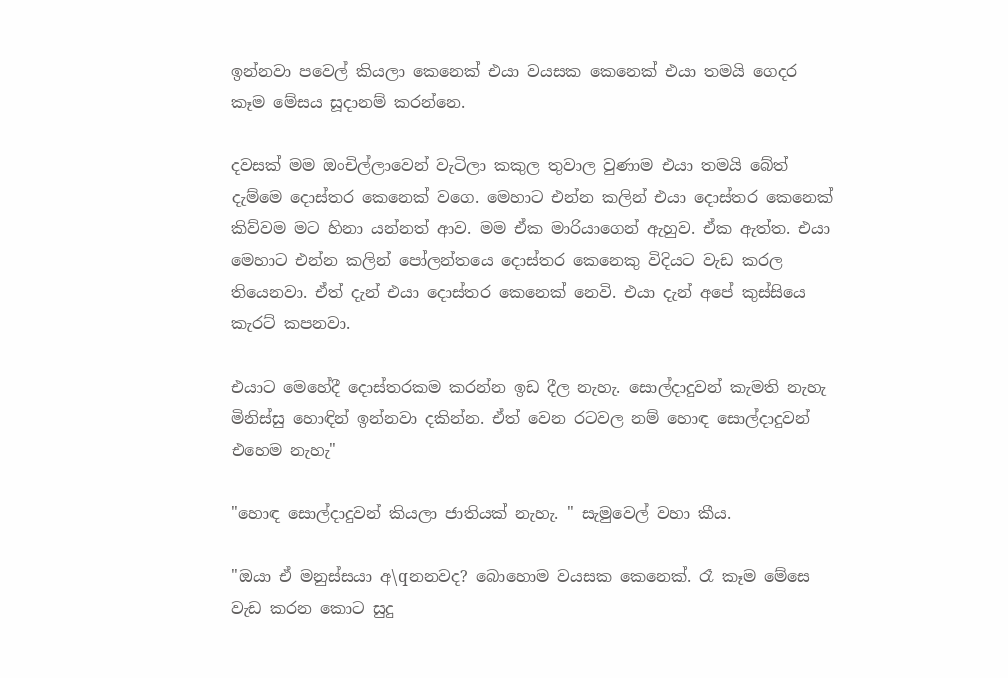ඉන්නවා පවෙල් කියලා කෙනෙක්‌ එයා වයසක කෙනෙක්‌ එයා තමයි ගෙදර කෑම මේසය සූදානම් කරන්නෙ.

දවසක්‌ මම ඔංචිල්ලාවෙන් වැටිලා කකුල තුවාල වුණාම එයා තමයි බේත් දැම්මෙ දොස්‌තර කෙනෙක්‌ වගෙ. මෙහාට එන්න කලින් එයා දොස්‌තර කෙනෙක්‌ කිව්වම මට හිනා යන්නත් ආව. මම ඒක මාරියාගෙන් ඇහුව. ඒක ඇත්ත. එයා මෙහාට එන්න කලින් පෝලන්තයෙ දොස්‌තර කෙනෙකු විදියට වැඩ කරල තියෙනවා. ඒත් දැන් එයා දොස්‌තර කෙනෙක්‌ නෙවි. එයා දැන් අපේ කුස්‌සියෙ කැරට්‌ කපනවා.

එයාට මෙහේදී දොස්‌තරකම කරන්න ඉඩ දීල නැහැ. සොල්දාදුවන් කැමති නැහැ මිනිස්‌සු හොඳින් ඉන්නවා දකින්න. ඒත් වෙන රටවල නම් හොඳ සොල්දාදුවන් එහෙම නැහැ"

"හොඳ සොල්දාදුවන් කියලා ජාතියක්‌ නැහැ. " සැමුවෙල් වහා කීය.

"ඔයා ඒ මනුස්‌සයා අ\qනනවද? බොහොම වයසක කෙනෙක්‌. රෑ කෑම මේසෙ වැඩ කරන කොට සුදු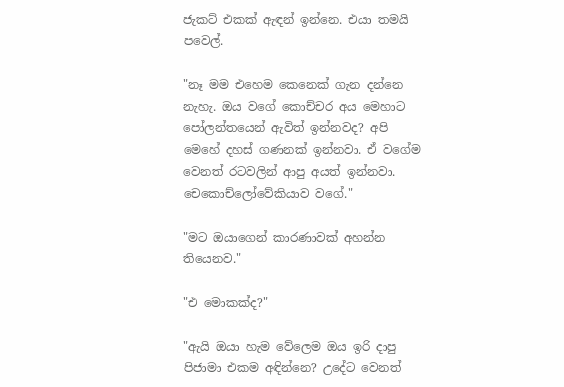ජැකට්‌ එකක්‌ ඇඳන් ඉන්නෙ. එයා තමයි පවෙල්.

"නෑ මම එහෙම කෙනෙක්‌ ගැන දන්නෙ නැහැ. ඔය වගේ කොච්චර අය මෙහාට පෝලන්තයෙන් ඇවිත් ඉන්නවද? අපි මෙහේ දහස්‌ ගණනක්‌ ඉන්නවා. ඒ වගේම වෙනත් රටවලින් ආපු අයත් ඉන්නවා. චෙකොච්ලෝවේකියාව වගේ."

"මට ඔයාගෙන් කාරණාවක්‌ අහන්න තියෙනව."

"එ මොකක්‌ද?"

"ඇයි ඔයා හැම වේලෙම ඔය ඉරි දාපු පිජාමා එකම අඳින්නෙ? උදේට වෙනත්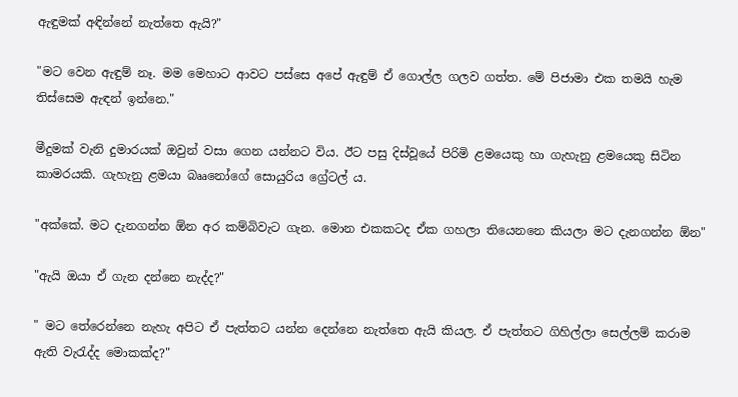ඇඳුමක්‌ අඳින්නේ නැත්තෙ ඇයි?"

"මට වෙන ඇඳුම් නෑ. මම මෙහාට ආවට පස්‌සෙ අපේ ඇඳුම් ඒ ගොල්ල ගලව ගත්ත. මේ පිජාමා එක තමයි හැම තිස්‌සෙම ඇඳන් ඉන්නෙ."

මීදුමක්‌ වැනි දුමාරයක්‌ ඔවුන් වසා ගෙන යන්නට විය. ඊට පසු දිස්‌වූයේ පිරිමි ළමයෙකු හා ගැහැනු ළමයෙකු සිටින කාමරයකි. ගැහැනු ළමයා බෲනෝගේ සොයුරිය ග්‍රේටල් ය.

"අක්‌කේ. මට දැනගන්න ඕන අර කම්බිවැට ගැන. මොන එකකටද ඒක ගහලා තියෙනනෙ කියලා මට දැනගන්න ඕන"

"ඇයි ඔයා ඒ ගැන දන්නෙ නැද්ද?"

" මට තේරෙන්නෙ නැහැ අපිට ඒ පැත්තට යන්න දෙන්නෙ නැත්තෙ ඇයි කියල. ඒ පැත්තට ගිහිල්ලා සෙල්ලම් කරාම ඇති වැරැද්ද මොකක්‌ද?"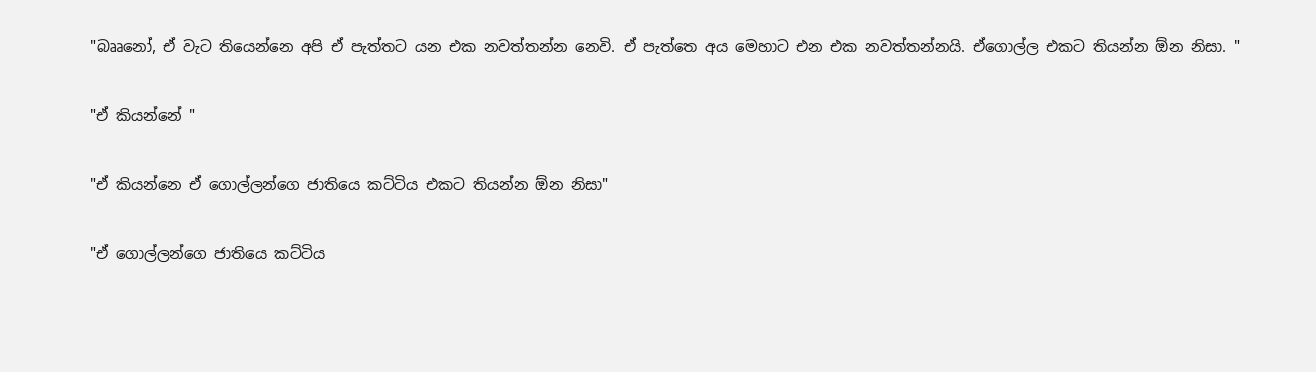"බෲනෝ, ඒ වැට තියෙන්නෙ අපි ඒ පැත්තට යන එක නවත්තන්න නෙවි. ඒ පැත්තෙ අය මෙහාට එන එක නවත්තන්නයි. ඒගොල්ල එකට තියන්න ඕන නිසා. "

"ඒ කියන්නේ "

"ඒ කියන්නෙ ඒ ගොල්ලන්ගෙ ජාතියෙ කට්‌ටිය එකට තියන්න ඕන නිසා"

"ඒ ගොල්ලන්ගෙ ජාතියෙ කට්‌ටිය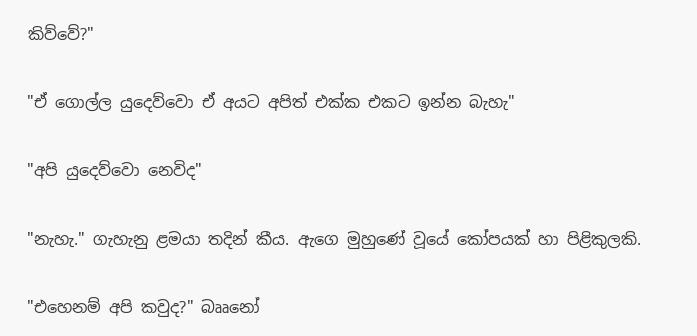කිව්වේ?"

"ඒ ගොල්ල යුදෙව්වො ඒ අයට අපිත් එක්‌ක එකට ඉන්න බැහැ"

"අපි යුදෙව්වො නෙවිද"

"නැහැ." ගැහැනු ළමයා තදින් කීය. ඇගෙ මුහුණේ වූයේ කෝපයක්‌ හා පිළිකුලකි.

"එහෙනම් අපි කවුද?" බෲනෝ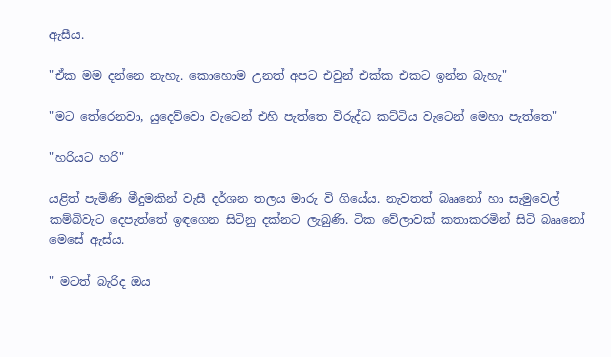ඇසීය.

"ඒක මම දන්නෙ නැහැ. කොහොම උනත් අපට එවුන් එක්‌ක එකට ඉන්න බැහැ"

"මට තේරෙනවා, යුදෙව්වො වැටෙන් එහි පැත්තෙ විරුද්ධ කට්‌ටිය වැටෙන් මෙහා පැත්තෙ"

"හරියට හරි"

යළිත් පැමිණි මීදුමකින් වැසී දර්ශන තලය මාරු වි ගියේය. නැවතත් බෲනෝ හා සැමුවෙල් කම්බිවැට දෙපැත්තේ ඉඳගෙන සිටිනු දක්‌නට ලැබුණි. ටික වේලාවක්‌ කතාකරමින් සිටි බෲනෝ මෙසේ ඇස්‌ය.

" මටත් බැරිද ඔය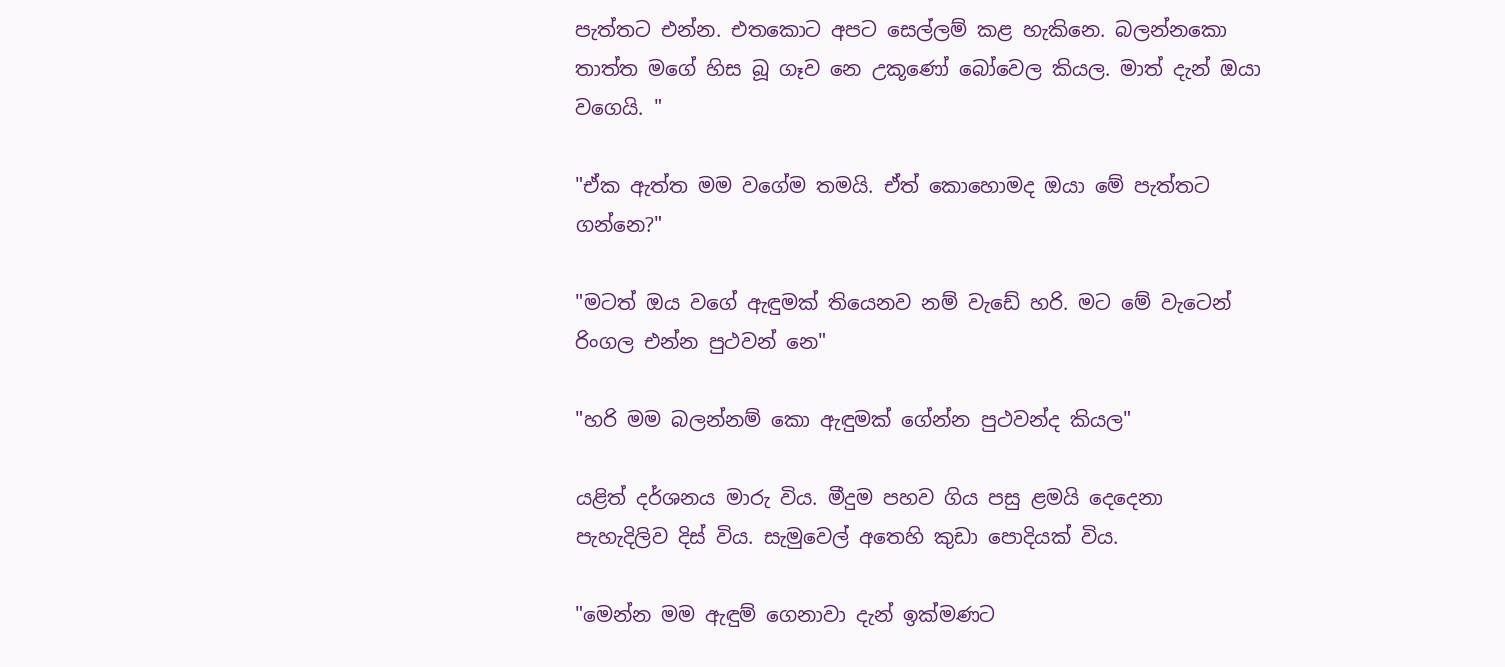පැත්තට එන්න. එතකොට අපට සෙල්ලම් කළ හැකිනෙ. බලන්නකො තාත්ත මගේ හිස බූ ගෑව නෙ උකූණෝ බෝවෙල කියල. මාත් දැන් ඔයා වගෙයි. "

"ඒක ඇත්ත මම වගේම තමයි. ඒත් කොහොමද ඔයා මේ පැත්තට ගන්නෙ?"

"මටත් ඔය වගේ ඇඳුමක්‌ තියෙනව නම් වැඩේ හරි. මට මේ වැටෙන් රිංගල එන්න පුථවන් නෙ"

"හරි මම බලන්නම් කො ඇඳුමක්‌ ගේන්න පුථවන්ද කියල"

යළිත් දර්ශනය මාරු විය. මීදුම පහව ගිය පසු ළමයි දෙදෙනා පැහැදිලිව දිස්‌ විය. සැමුවෙල් අතෙහි කුඩා පොදියක්‌ විය.

"මෙන්න මම ඇඳුම් ගෙනාවා දැන් ඉක්‌මණට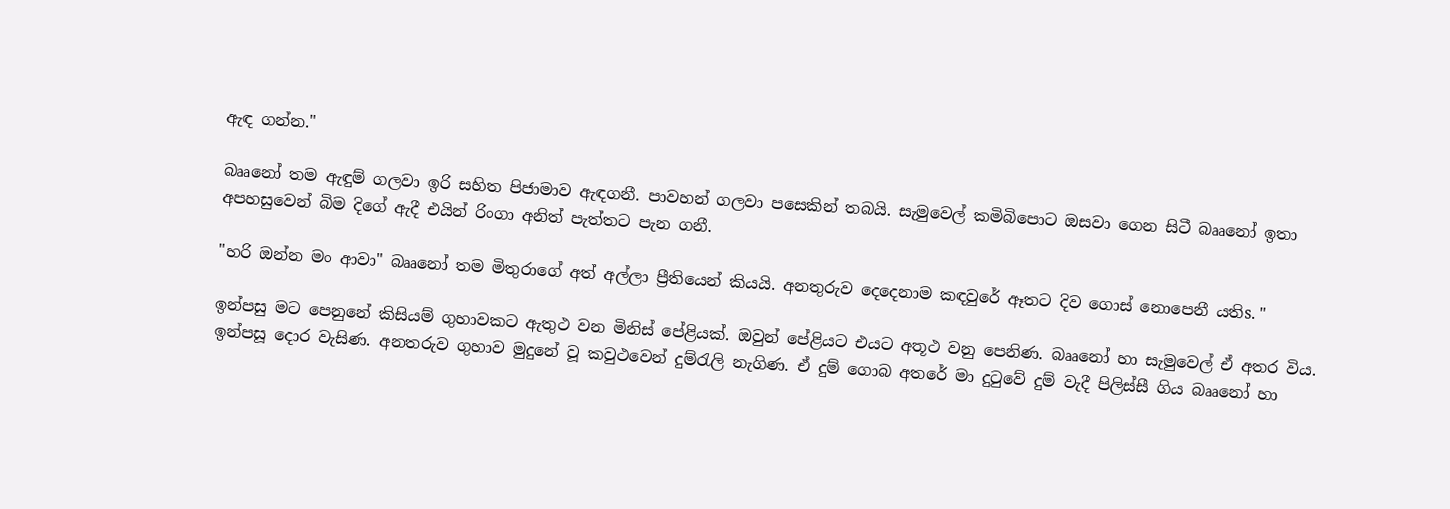ඇඳ ගන්න."

බෲනෝ තම ඇඳුම් ගලවා ඉරි සහිත පිජාමාව ඇඳගනී. පාවහන් ගලවා පසෙකින් තබයි. සැමුවෙල් කමිබිපොට ඔසවා ගෙන සිටී බෲනෝ ඉතා අපහසුවෙන් බිම දිගේ ඇදී එයින් රිංගා අනිත් පැත්තට පැන ගනී.

"හරි ඔන්න මං ආවා" බෲනෝ තම මිතුරාගේ අත් අල්ලා ප්‍රීතියෙන් කියයි. අනතුරුව දෙදෙනාම කඳවුරේ ඈතට දිව ගොස්‌ නොපෙනී යතිs. "

ඉන්පසු මට පෙනුනේ කිසියම් ගුහාවකට ඇතුථ වන මිනිස්‌ පේළියක්‌. ඔවුන් පේළියට එයට අතූථ වනු පෙනිණ. බෲනෝ හා සැමුවෙල් ඒ අතර විය. ඉන්පසූ දොර වැසිණ. අනතරුව ගුහාව මුදුනේ වූ කවුථවෙන් දුම්රැලි නැගිණ. ඒ දුම් ගොබ අතරේ මා දුටුවේ දුම් වැදී පිලිස්‌සී ගිය බෲනෝ හා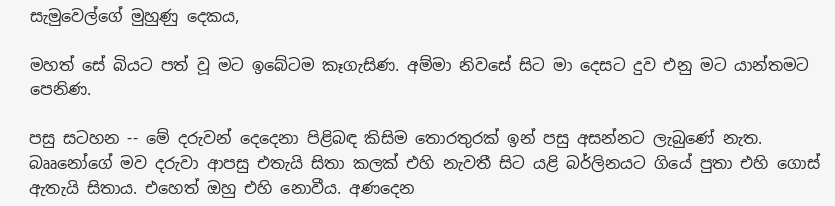සැමුවෙල්ගේ මුහුණු දෙකය,

මහත් සේ බියට පත් වූ මට ඉබේටම කෑගැසිණ. අම්මා නිවසේ සිට මා දෙසට දුව එනු මට යාන්තමට පෙනිණ.

පසු සටහන -- මේ දරුවන් දෙදෙනා පිළිබඳ කිසිම තොරතුරක්‌ ඉන් පසු අසන්නට ලැබුණේ නැත. බෲනෝගේ මව දරුවා ආපසු එතැයි සිතා කලක්‌ එහි නැවතී සිට යළි බර්ලිනයට ගියේ පුතා එහි ගොස්‌ ඇතැයි සිතාය. එහෙත් ඔහු එහි නොවීය. අණදෙන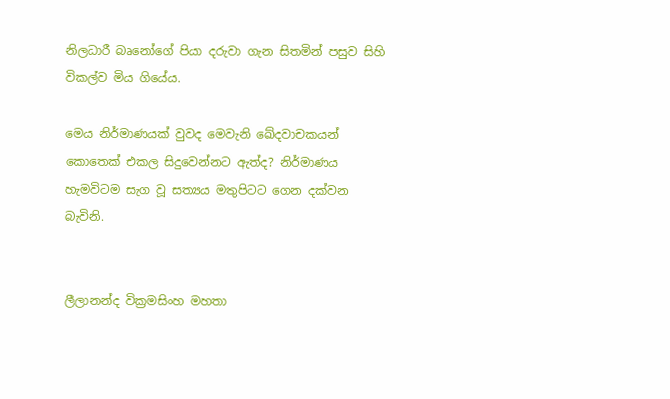නිලධාරී බෘනෝගේ පියා දරුවා ගැන සිතමින් පසුව සිහි විකල්ව මිය ගියේය.

මෙය නිර්මාණයක්‌ වුවද මෙවැනි ඛේදවාචකයන් කොතෙක්‌ එකල සිදුවෙන්නට ඇත්ද? නිර්මාණය හැමවිටම සැග වූ සත්‍යය මතුපිටට ගෙන දක්‌වන බැවිනි.


ලීලානන්ද වික්‍රමසිංහ මහතා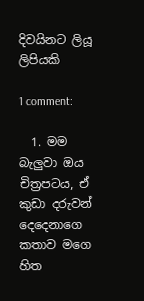දිව‍යිනට ලි‍යූ ලිපි‍යකි

1 comment:

  1. මම බැලුවා ඔය චිත්‍රපටය, ඒ කුඩා දරුවන් දෙදෙනාගෙ කතාව මගෙ හිත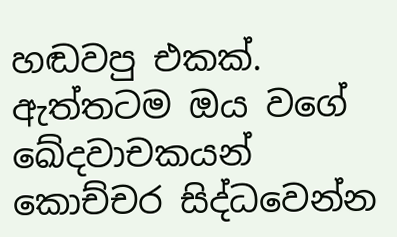හඬවපු එකක්. ඇත්තටම ඔය වගේ ඛේදවාචකයන් කොච්චර සිද්ධවෙන්න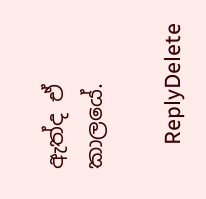ඇත්ද ඒ කාලයේ.

    ReplyDelete